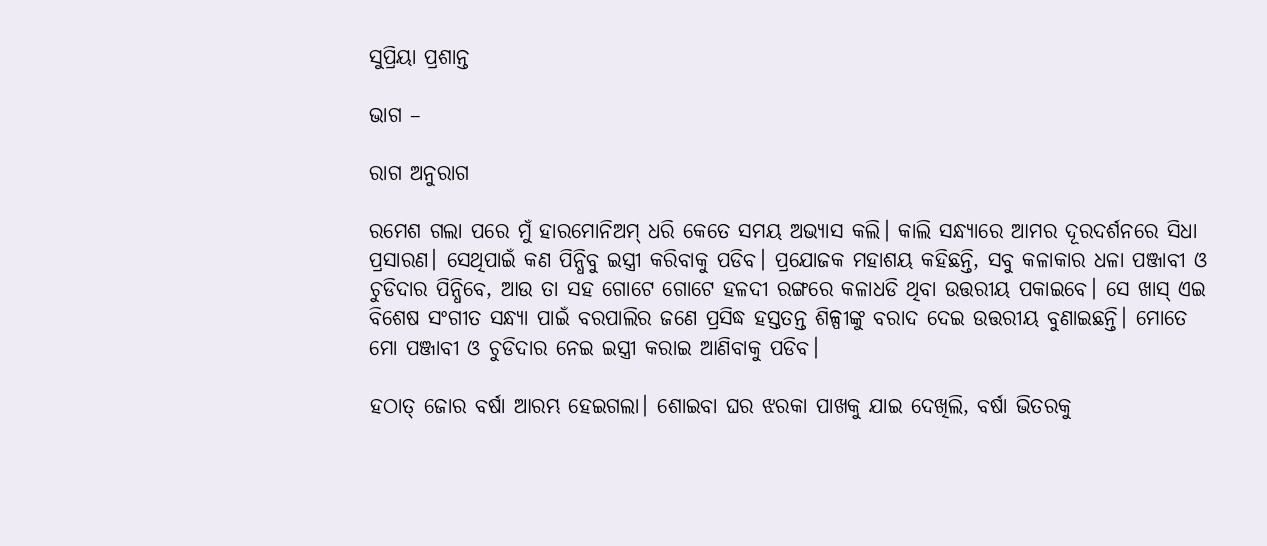ସୁପ୍ରିୟା ପ୍ରଶାନ୍ତ

ଭାଗ –

ରାଗ ଅନୁରାଗ

ରମେଶ ଗଲା ପରେ ମୁଁ ହାରମୋନିଅମ୍ ଧରି କେତେ ସମୟ ଅଭ୍ୟାସ କଲି। କାଲି ସନ୍ଧ୍ୟାରେ ଆମର ଦୂରଦର୍ଶନରେ ସିଧା ପ୍ରସାରଣ। ସେଥିପାଇଁ କଣ ପିନ୍ଧିବୁ ଇସ୍ତ୍ରୀ କରିବାକୁ ପଡିବ। ପ୍ରଯୋଜକ ମହାଶୟ କହିଛନ୍ତି, ସବୁ କଳାକାର ଧଳା ପଞ୍ଜାବୀ ଓ ଚୁଡିଦାର ପିନ୍ଧିବେ, ଆଉ ତା ସହ ଗୋଟେ ଗୋଟେ ହଳଦୀ ରଙ୍ଗରେ କଳାଧଡି ଥିବା ଉତ୍ତରୀୟ ପକାଇବେ। ସେ ଖାସ୍ ଏଇ ବିଶେଷ ସଂଗୀତ ସନ୍ଧ୍ୟା ପାଇଁ ବରପାଲିର ଜଣେ ପ୍ରସିଦ୍ଧ ହସ୍ତତନ୍ତ ଶିଳ୍ପୀଙ୍କୁ ବରାଦ ଦେଇ ଉତ୍ତରୀୟ ବୁଣାଇଛନ୍ତି। ମୋତେ ମୋ ପଞ୍ଜାବୀ ଓ ଚୁଡିଦାର ନେଇ ଇସ୍ତ୍ରୀ କରାଇ ଆଣିବାକୁ ପଡିବ।

ହଠାତ୍ ଜୋର ବର୍ଷା ଆରମ୍ଭ ହେଇଗଲା। ଶୋଇବା ଘର ଝରକା ପାଖକୁ ଯାଇ ଦେଖିଲି, ବର୍ଷା ଭିତରକୁ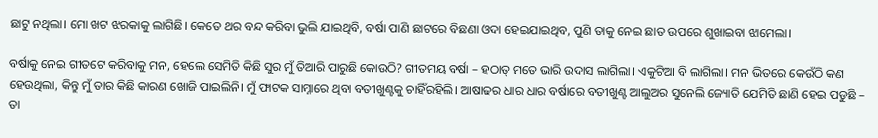ଛାଟୁ ନଥିଲା। ମୋ ଖଟ ଝରକାକୁ ଲାଗିଛି। କେତେ ଥର ବନ୍ଦ କରିବା ଭୁଲି ଯାଇଥିବି, ବର୍ଷା ପାଣି ଛାଟରେ ବିଛଣା ଓଦା ହେଇଯାଇଥିବ, ପୁଣି ତାକୁ ନେଇ ଛାତ ଉପରେ ଶୁଖାଇବା ଝାମେଲା।

ବର୍ଷାକୁ ନେଇ ଗୀତଟେ କରିବାକୁ ମନ, ହେଲେ ସେମିତି କିଛି ସୁର ମୁଁ ତିଆରି ପାରୁଛି କୋଉଠି? ଗୀତମୟ ବର୍ଷା – ହଠାତ୍ ମତେ ଭାରି ଉଦାସ ଲାଗିଲା। ଏକୁଟିଆ ବି ଲାଗିଲା। ମନ ଭିତରେ କେଉଁଠି କଣ ହେଉଥିଲା, କିନ୍ତୁ ମୁଁ ତାର କିଛି କାରଣ ଖୋଜି ପାଇଲିନି। ମୁଁ ଫାଟକ ସାମ୍ନାରେ ଥିବା ବତୀଖୁଣ୍ଟକୁ ଚାହିଁରହିଲି। ଆଷାଢର ଧାର ଧାର ବର୍ଷାରେ ବତୀଖୁଣ୍ଟ ଆଲୁଅର ସୁନେଲି ଜ୍ୟୋତି ଯେମିତି ଛାଣି ହେଇ ପଡୁଛି – ତା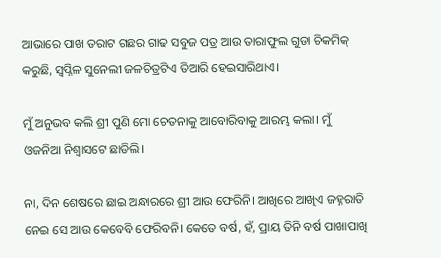ଆଭାରେ ପାଖ ତରାଟ ଗଛର ଗାଢ ସବୁଜ ପତ୍ର ଆଉ ତାରାଫୁଲ ଗୁଡା ଚିକମିକ୍ କରୁଛି, ସ୍ୱପ୍ନିଳ ସୁନେଲୀ ଜଳଚିତ୍ରଟିଏ ତିଆରି ହେଇସାରିଥାଏ।

ମୁଁ ଅନୁଭବ କଲି ଶ୍ରୀ ପୁଣି ମୋ ଚେତନାକୁ ଆବୋରିବାକୁ ଆରମ୍ଭ କଲା। ମୁଁ ଓଜନିଆ ନିଶ୍ୱାସଟେ ଛାଡିଲି।

ନା, ଦିନ ଶେଷରେ ଛାଇ ଅନ୍ଧାରରେ ଶ୍ରୀ ଆଉ ଫେରିନି। ଆଖିରେ ଆଖିଏ ଜହ୍ନରାତି ନେଇ ସେ ଆଉ କେବେବି ଫେରିବନି। କେତେ ବର୍ଷ, ହଁ, ପ୍ରାୟ ତିନି ବର୍ଷ ପାଖାପାଖି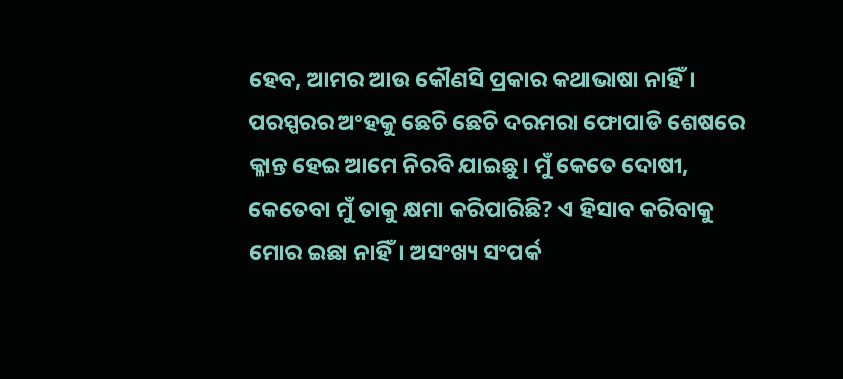ହେବ, ଆମର ଆଉ କୌଣସି ପ୍ରକାର କଥାଭାଷା ନାହିଁ। ପରସ୍ପରର ଅଂହକୁ ଛେଚି ଛେଚି ଦରମରା ଫୋପାଡି ଶେଷରେ କ୍ଳାନ୍ତ ହେଇ ଆମେ ନିରବି ଯାଇଛୁ। ମୁଁ କେତେ ଦୋଷୀ, କେତେବା ମୁଁ ତାକୁ କ୍ଷମା କରିପାରିଛି? ଏ ହିସାବ କରିବାକୁ ମୋର ଇଛା ନାହିଁ। ଅସଂଖ୍ୟ ସଂପର୍କ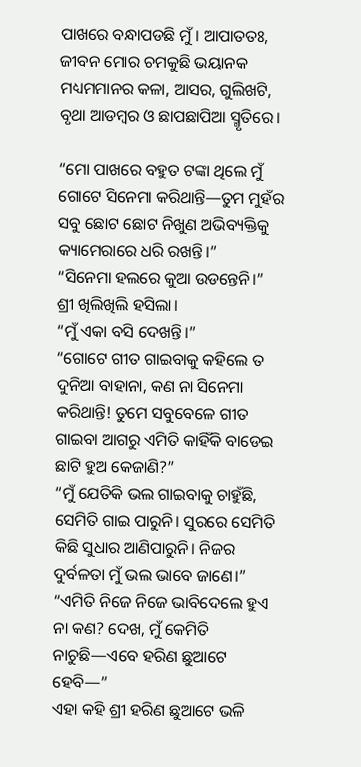ପାଖରେ ବନ୍ଧାପଡଛି ମୁଁ। ଆପାତତଃ, ଜୀବନ ମୋର ଚମକୁଛି ଭୟାନକ ମଧ୍ୟମମାନର କଳା, ଆସର, ଗୁଲିଖଟି, ବୃଥା ଆଡମ୍ବର ଓ ଛାପଛାପିଆ ସ୍ମୃତିରେ।

“ମୋ ପାଖରେ ବହୁତ ଟଙ୍କା ଥିଲେ ମୁଁ ଗୋଟେ ସିନେମା କରିଥାନ୍ତି—ତୁମ ମୁହଁର ସବୁ ଛୋଟ ଛୋଟ ନିଖୁଣ ଅଭିବ୍ୟକ୍ତିକୁ କ୍ୟାମେରାରେ ଧରି ରଖନ୍ତି।”
“ସିନେମା ହଲରେ କୁଆ ଉଡନ୍ତେନି।” ଶ୍ରୀ ଖିଲିଖିଲି ହସିଲା।
“ମୁଁ ଏକା ବସି ଦେଖନ୍ତି।”
“ଗୋଟେ ଗୀତ ଗାଇବାକୁ କହିଲେ ତ ଦୁନିଆ ବାହାନା, କଣ ନା ସିନେମା କରିଥାନ୍ତି! ତୁମେ ସବୁବେଳେ ଗୀତ ଗାଇବା ଆଗରୁ ଏମିତି କାହିଁକି ବାଡେଇ ଛାଟି ହୁଅ କେଜାଣି?”
“ମୁଁ ଯେତିକି ଭଲ ଗାଇବାକୁ ଚାହୁଁଛି, ସେମିତି ଗାଇ ପାରୁନି। ସୁରରେ ସେମିତି କିଛି ସୁଧାର ଆଣିପାରୁନି। ନିଜର ଦୁର୍ବଳତା ମୁଁ ଭଲ ଭାବେ ଜାଣେ।”
“ଏମିତି ନିଜେ ନିଜେ ଭାବିଦେଲେ ହୁଏ ନା କଣ? ଦେଖ, ମୁଁ କେମିତି ନାଚୁଛି—ଏବେ ହରିଣ ଛୁଆଟେ ହେବି—”
ଏହା କହି ଶ୍ରୀ ହରିଣ ଛୁଆଟେ ଭଳି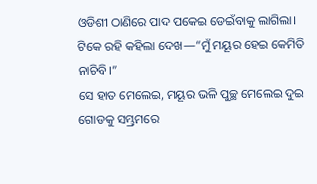ଓଡିଶୀ ଠାଣିରେ ପାଦ ପକେଇ ଡେଇଁବାକୁ ଲାଗିଲା।
ଟିକେ ରହି କହିଲା ଦେଖ—“ମୁଁ ମୟୂର ହେଇ କେମିତି ନାଚିବି।”
ସେ ହାତ ମେଲେଇ, ମୟୂର ଭଳି ପୁଚ୍ଛ ମେଲେଇ ଦୁଇ ଗୋଡକୁ ସମ୍ଭ୍ରମରେ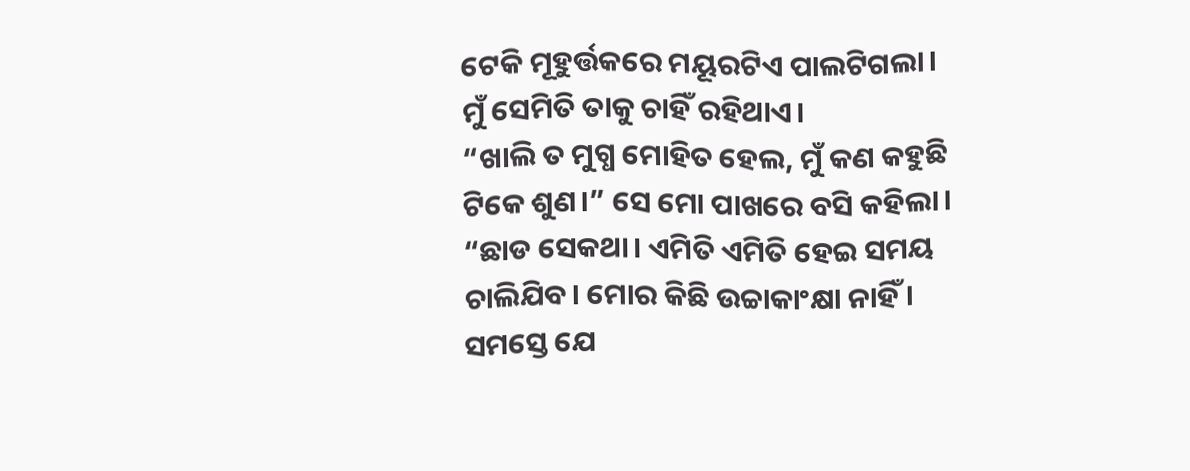ଟେକି ମୂହୁର୍ତ୍ତକରେ ମୟୂରଟିଏ ପାଲଟିଗଲା।
ମୁଁ ସେମିତି ତାକୁ ଚାହିଁ ରହିଥାଏ।
“ଖାଲି ତ ମୁଗ୍ଧ ମୋହିତ ହେଲ, ମୁଁ କଣ କହୁଛି ଟିକେ ଶୁଣ।” ସେ ମୋ ପାଖରେ ବସି କହିଲା।
“ଛାଡ ସେକଥା। ଏମିତି ଏମିତି ହେଇ ସମୟ ଚାଲିଯିବ। ମୋର କିଛି ଉଚ୍ଚାକାଂକ୍ଷା ନାହିଁ । ସମସ୍ତେ ଯେ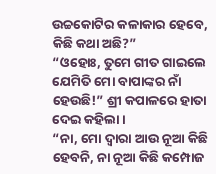ଉଚ୍ଚକୋଟିର କଳାକାର ହେବେ, କିଛି କଥା ଅଛି?”
“ଓହୋଃ, ତୁମେ ଗୀତ ଗାଇଲେ ଯେମିତି ମୋ ବାପାଙ୍କର ନାଁ ହେଉଛି!” ଶ୍ରୀ କପାଳରେ ହାତା ଦେଇ କହିଲା।
“ନା, ମୋ ଦ୍ୱାରା ଆଉ ନୂଆ କିଛି ହେବନି, ନା ନୂଆ କିଛି କମ୍ପୋଜ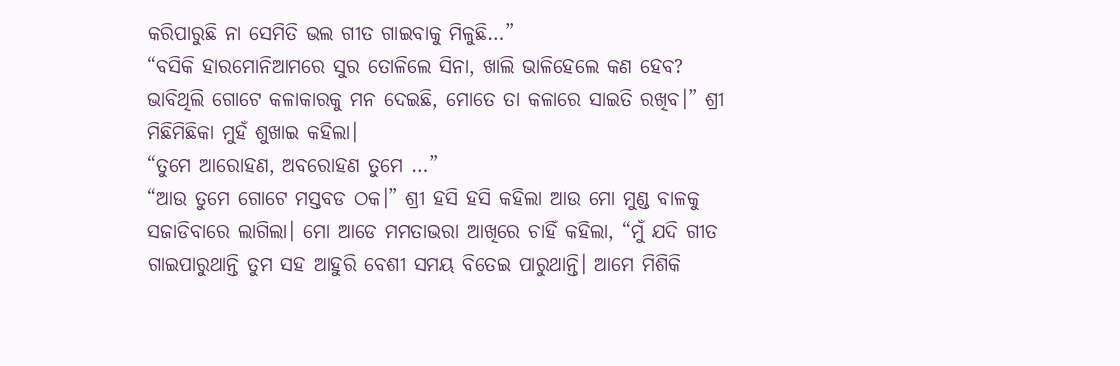କରିପାରୁଛି ନା ସେମିତି ଭଲ ଗୀତ ଗାଇବାକୁ ମିଳୁଛି…”
“ବସିକି ହାରମୋନିଆମରେ ସୁର ତୋଳିଲେ ସିନା, ଖାଲି ଭାଳିହେଲେ କଣ ହେବ? ଭାବିଥିଲି ଗୋଟେ କଳାକାରକୁ ମନ ଦେଇଛି, ମୋତେ ତା କଳାରେ ସାଇତି ରଖିବ।” ଶ୍ରୀ ମିଛିମିଛିକା ମୁହଁ ଶୁଖାଇ କହିଲା।
“ତୁମେ ଆରୋହଣ, ଅବରୋହଣ ତୁମେ …”
“ଆଉ ତୁମେ ଗୋଟେ ମସ୍ତବଡ ଠକ।” ଶ୍ରୀ ହସି ହସି କହିଲା ଆଉ ମୋ ମୁଣ୍ଡ ବାଳକୁ ସଜାଡିବାରେ ଲାଗିଲା। ମୋ ଆଡେ ମମତାଭରା ଆଖିରେ ଚାହିଁ କହିଲା, “ମୁଁ ଯଦି ଗୀତ ଗାଇପାରୁଥାନ୍ତି ତୁମ ସହ ଆହୁରି ବେଶୀ ସମୟ ବିତେଇ ପାରୁଥାନ୍ତି। ଆମେ ମିଶିକି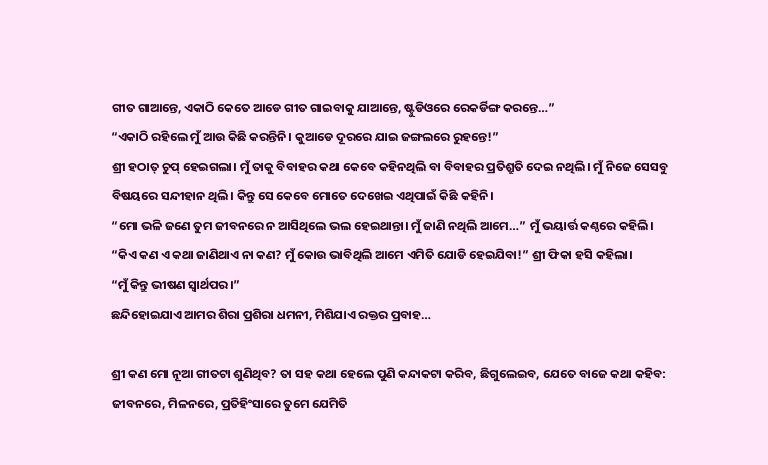ଗୀତ ଗାଆନ୍ତେ, ଏକାଠି କେତେ ଆଡେ ଗୀତ ଗାଇବାକୁ ଯାଆନ୍ତେ, ଷ୍ଟୁଡିଓରେ ରେକର୍ଡିଙ୍ଗ କରନ୍ତେ…”
“ଏକାଠି ରହିଲେ ମୁଁ ଆଉ କିଛି କରନ୍ତିନି। କୁଆଡେ ଦୂରରେ ଯାଇ ଜଙ୍ଗଲରେ ରୁହନ୍ତେ!”
ଶ୍ରୀ ହଠାତ୍ ଚୁପ୍ ହେଇଗଲା। ମୁଁ ତାକୁ ବିବାହର କଥା କେବେ କହିନଥିଲି ବା ବିବାହର ପ୍ରତିଶ୍ରୁତି ଦେଇ ନଥିଲି। ମୁଁ ନିଜେ ସେସବୁ ବିଷୟରେ ସନ୍ଦୀହାନ ଥିଲି। କିନ୍ତୁ ସେ କେବେ ମୋତେ ଦେଖେଇ ଏଥିପାଇଁ କିଛି କହିନି।
“ମୋ ଭଳି ଜଣେ ତୁମ ଜୀବନରେ ନ ଆସିଥିଲେ ଭଲ ହେଇଥାନ୍ତା। ମୁଁ ଜାଣି ନଥିଲି ଆମେ…” ମୁଁ ଭୟାର୍ତ୍ତ କଣ୍ଠରେ କହିଲି।
“କିଏ କଣ ଏ କଥା ଜାଣିଥାଏ ନା କଣ? ମୁଁ କୋଉ ଭାବିଥିଲି ଆମେ ଏମିତି ଯୋଡି ହେଇଯିବା!” ଶ୍ରୀ ଫିକା ହସି କହିଲା।
“ମୁଁ କିନ୍ତୁ ଭୀଷଣ ସ୍ୱାର୍ଥପର।”
ଛନ୍ଦିହୋଇଯାଏ ଆମର ଶିରା ପ୍ରଶିରା ଧମନୀ, ମିଶିଯାଏ ରକ୍ତର ପ୍ରବାହ…

ଶ୍ରୀ କଣ ମୋ ନୂଆ ଗୀତଟା ଶୁଣିଥିବ? ତା ସହ କଥା ହେଲେ ପୁଣି କନ୍ଦାକଟା କରିବ, ଛିଗୁଲେଇବ, ଯେତେ ବାଜେ କଥା କହିବ: ଜୀବନରେ, ମିଳନରେ, ପ୍ରତିହିଂସାରେ ତୁମେ ଯେମିତି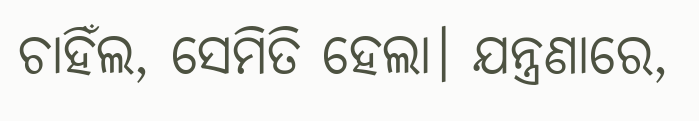ଚାହିଁଲ, ସେମିତି ହେଲା। ଯନ୍ତ୍ରଣାରେ,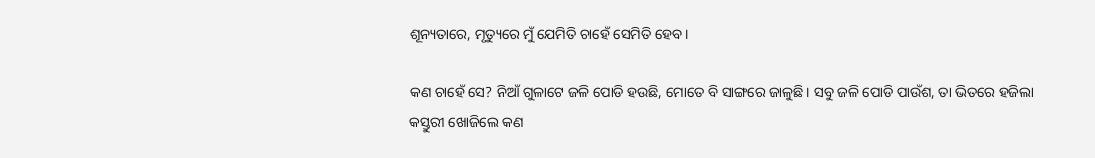ଶୂନ୍ୟତାରେ, ମୃତ୍ୟୁରେ ମୁଁ ଯେମିତି ଚାହେଁ ସେମିତି ହେବ।

କଣ ଚାହେଁ ସେ? ନିଆଁ ଗୁଳାଟେ ଜଳି ପୋଡି ହଉଛି, ମୋତେ ବି ସାଙ୍ଗରେ ଜାଳୁଛି। ସବୁ ଜଳି ପୋଡି ପାଉଁଶ, ତା ଭିତରେ ହଜିଲା କସ୍ତୁରୀ ଖୋଜିଲେ କଣ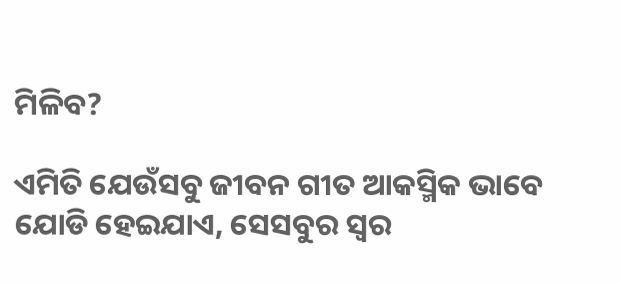ମିଳିବ?

ଏମିତି ଯେଉଁସବୁ ଜୀବନ ଗୀତ ଆକସ୍ମିକ ଭାବେ ଯୋଡି ହେଇଯାଏ, ସେସବୁର ସ୍ୱର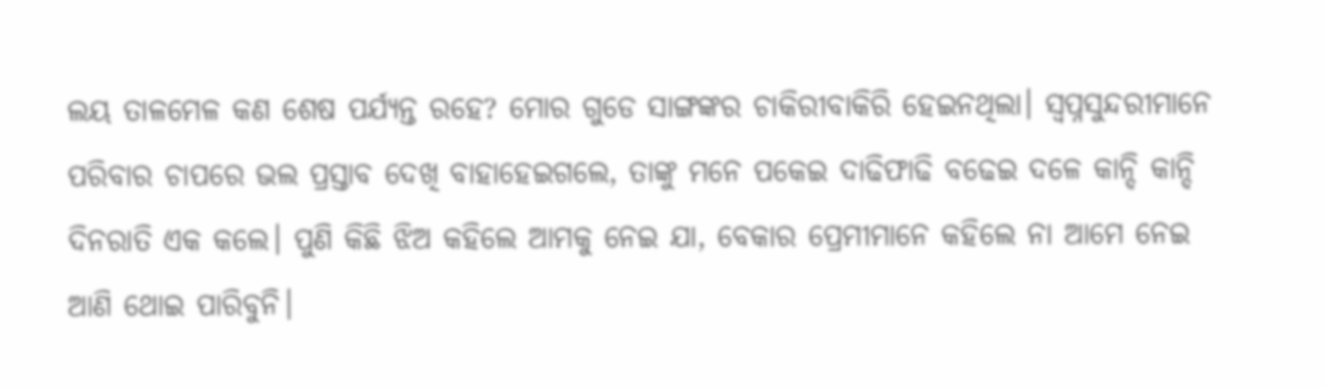ଲୟ ତାଳମେଳ କଣ ଶେଷ ପର୍ଯ୍ୟନ୍ତ ରହେ? ମୋର ଗୁଡେ ସାଙ୍ଗଙ୍କର ଚାକିରୀବାକିରି ହେଇନଥିଲା। ସ୍ୱପ୍ନସୁନ୍ଦରୀମାନେ ପରିବାର ଚାପରେ ଭଲ ପ୍ରସ୍ତାବ ଦେଖି ବାହାହେଇଗଲେ, ତାଙ୍କୁ ମନେ ପକେଇ ଦାଢିଫାଢି ବଢେଇ ଦଳେ କାନ୍ଦି କାନ୍ଦି ଦିନରାତି ଏକ କଲେ। ପୁଣି କିଛି ଝିଅ କହିଲେ ଆମକୁ ନେଇ ଯା, ବେକାର ପ୍ରେମୀମାନେ କହିଲେ ନା ଆମେ ନେଇ ଆଣି ଥୋଇ ପାରିବୁନି।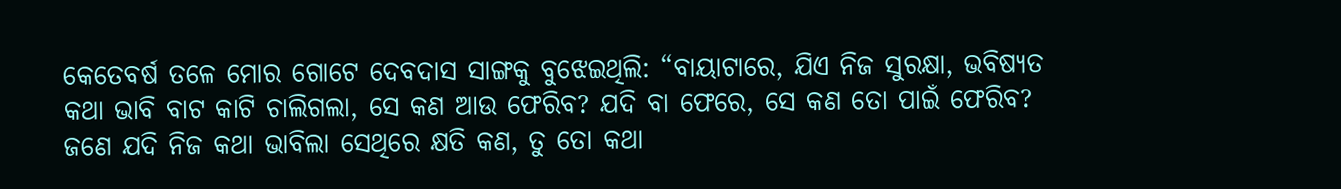କେତେବର୍ଷ ତଳେ ମୋର ଗୋଟେ ଦେବଦାସ ସାଙ୍ଗକୁ ବୁଝେଇଥିଲି: “ବାୟାଟାରେ, ଯିଏ ନିଜ ସୁରକ୍ଷା, ଭବିଷ୍ୟତ କଥା ଭାବି ବାଟ କାଟି ଚାଲିଗଲା, ସେ କଣ ଆଉ ଫେରିବ? ଯଦି ବା ଫେରେ, ସେ କଣ ତୋ ପାଇଁ ଫେରିବ? ଜଣେ ଯଦି ନିଜ କଥା ଭାବିଲା ସେଥିରେ କ୍ଷତି କଣ, ତୁ ତୋ କଥା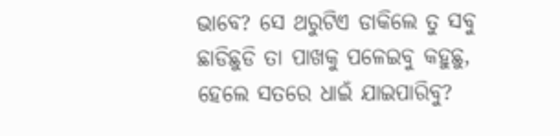ଭାବେ? ସେ ଥରୁଟିଏ ଡାକିଲେ ତୁ ସବୁ ଛାଡିଛୁଡି ତା ପାଖକୁ ପଳେଇବୁ କହୁଛୁ, ହେଲେ ସତରେ ଧାଇଁ ଯାଇପାରିବୁ?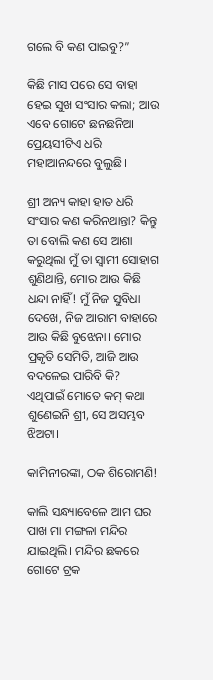ଗଲେ ବି କଣ ପାଇବୁ?”

କିଛି ମାସ ପରେ ସେ ବାହା ହେଇ ସୁଖ ସଂସାର କଲା; ଆଉ ଏବେ ଗୋଟେ ଛନଛନିଆ ପ୍ରେୟସୀଟିଏ ଧରି ମହାଆନନ୍ଦରେ ବୁଲୁଛି।

ଶ୍ରୀ ଅନ୍ୟ କାହା ହାତ ଧରି ସଂସାର କଣ କରିନଥାନ୍ତା? କିନ୍ତୁ ତା ବୋଲି କଣ ସେ ଆଶା କରୁଥିଲା ମୁଁ ତା ସ୍ୱାମୀ ସୋହାଗ ଶୁଣିଥାନ୍ତି, ମୋର ଆଉ କିଛି ଧନ୍ଦା ନାହିଁ! ମୁଁ ନିଜ ସୁବିଧା ଦେଖେ, ନିଜ ଆରାମ ବାହାରେ ଆଉ କିଛି ବୁଝେନା। ମୋର ପ୍ରକୃତି ସେମିତି, ଆଜି ଆଉ ବଦଳେଇ ପାରିବି କି? ଏଥିପାଇଁ ମୋତେ କମ୍ କଥା ଶୁଣେଇନି ଶ୍ରୀ, ସେ ଅସମ୍ଭବ ଝିଅଟା।

କାମିନୀରଙ୍କା, ଠକ ଶିରୋମଣି!

କାଲି ସନ୍ଧ୍ୟାବେଳେ ଆମ ଘର ପାଖ ମା ମଙ୍ଗଳା ମନ୍ଦିର ଯାଇଥିଲି। ମନ୍ଦିର ଛକରେ ଗୋଟେ ଟ୍ରକ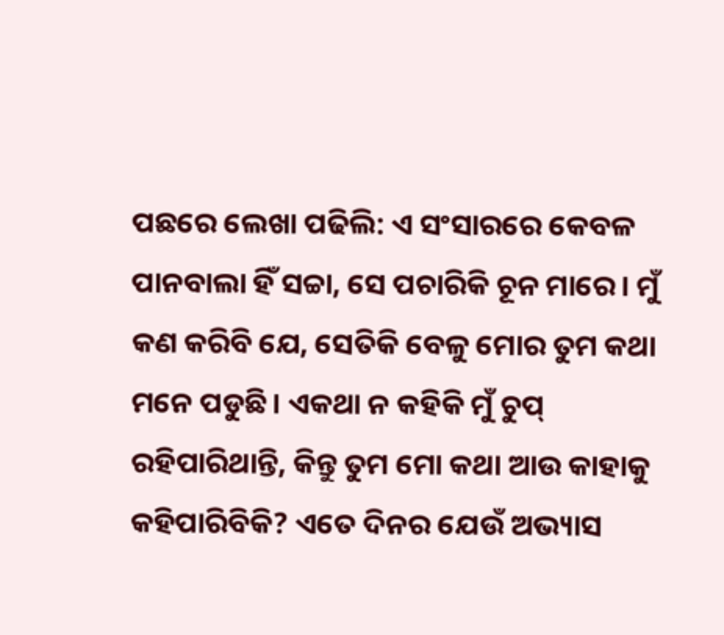ପଛରେ ଲେଖା ପଢିଲି: ଏ ସଂସାରରେ କେବଳ ପାନବାଲା ହିଁ ସଚ୍ଚା, ସେ ପଚାରିକି ଚୂନ ମାରେ। ମୁଁ କଣ କରିବି ଯେ, ସେତିକି ବେଳୁ ମୋର ତୁମ କଥା ମନେ ପଡୁଛି। ଏକଥା ନ କହିକି ମୁଁ ଚୁପ୍ ରହିପାରିଥାନ୍ତି, କିନ୍ତୁ ତୁମ ମୋ କଥା ଆଉ କାହାକୁ କହିପାରିବିକି? ଏତେ ଦିନର ଯେଉଁ ଅଭ୍ୟାସ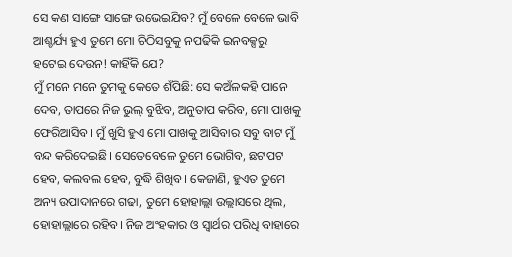ସେ କଣ ସାଙ୍ଗେ ସାଙ୍ଗେ ଉଭେଇଯିବ? ମୁଁ ବେଳେ ବେଳେ ଭାବି ଆଶ୍ଚର୍ଯ୍ୟ ହୁଏ ତୁମେ ମୋ ଚିଠିସବୁକୁ ନପଢିକି ଇନବକ୍ସରୁ ହଟେଇ ଦେଉନ! କାହିଁକି ଯେ?
ମୁଁ ମନେ ମନେ ତୁମକୁ କେତେ ଶଁପିଛି: ସେ କଅଁଳକହି ପାନେ ଦେବ, ତାପରେ ନିଜ ଭୁଲ୍ ବୁଝିବ, ଅନୁତାପ କରିବ, ମୋ ପାଖକୁ ଫେରିଆସିବ। ମୁଁ ଖୁସି ହୁଏ ମୋ ପାଖକୁ ଆସିବାର ସବୁ ବାଟ ମୁଁ ବନ୍ଦ କରିଦେଇଛି। ସେତେବେଳେ ତୁମେ ଭୋଗିବ, ଛଟପଟ ହେବ, କଲବଲ ହେବ, ବୁଦ୍ଧି ଶିଖିବ। କେଜାଣି, ହୁଏତ ତୁମେ ଅନ୍ୟ ଉପାଦାନରେ ଗଢା, ତୁମେ ହୋହାଲ୍ଲା ଉଲ୍ଲାସରେ ଥିଲ, ହୋହାଲ୍ଲାରେ ରହିବ। ନିଜ ଅଂହକାର ଓ ସ୍ୱାର୍ଥର ପରିଧି ବାହାରେ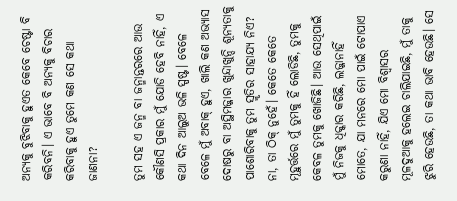ଅନ୍ୟକୁ ବୁଝିବାକୁ ହୁଏତ କେବେ ଚେଷ୍ଟା ବି କରିବନି। ଏ ଭାବେ ବି ଅନ୍ୟକୁ ବିଚାର କରିବାକୁ ହୁଏ ତୁମେ କଣ ସେ କଥା ଜାଣନା?

ତୁମ ସହ ଏ ଜନ୍ମ ବା ଜନ୍ମାନ୍ତରରେ ଆଉ କୌଣସି ପ୍ରକାର ମୁଁ ଯୋଡି ହେବି ନାହିଁ, ଏ କଥା ଦିନ ଆଲୁଅ ଭଳି ସ୍ପଷ୍ଟ। ବେଳେ ବେଳେ ମୁଁ ଅବାକ୍ ହୁଏ, ଖାଲି କଣ ଅଭ୍ୟାସ ଦୋଷରୁ ବା ଅସ୍ଥିମଜ୍ଜାର ଖୁନ୍ଦାଖୁନ୍ଦି ଶୂନ୍ୟତାକୁ ପାଶୋରିବାକୁ ତୁମ ସ୍ମୃତିର ସାହାଯ୍ୟ ନିଏ? ନା, ତା ଠିକ୍ ନୁହେଁ। କେତେ କେତେ ମୂହୁର୍ତ୍ତରେ ମୁଁ ତୁମକୁ ହିଁ ଲୋଡିଛି, ତୁମକୁ କେବଳ ତୁମକୁ ଖୋଜିଛି। ଆଉ ସେଥିପାଇଁ ମୁଁ ନିଜକୁ ଧିକ୍କାର କରିଛି, ଲଜ୍ଜାନାହିଁ ମୋତେ, ଯା ମନରେ ମୋ ପାଇଁ ଟୋପାଏ କରୁଣା ନାହିଁ, ଯିଏ ମୋ ବିଶ୍ୱାସର ମୂଳଦୁଆକୁ ହଲେଇ ଚାଲିଯାଇଛି, ମୁଁ ତାକୁ ଝୁରି ହେଉଛି, ତା କଥା ଭାବି ହେଉଛି। ସେ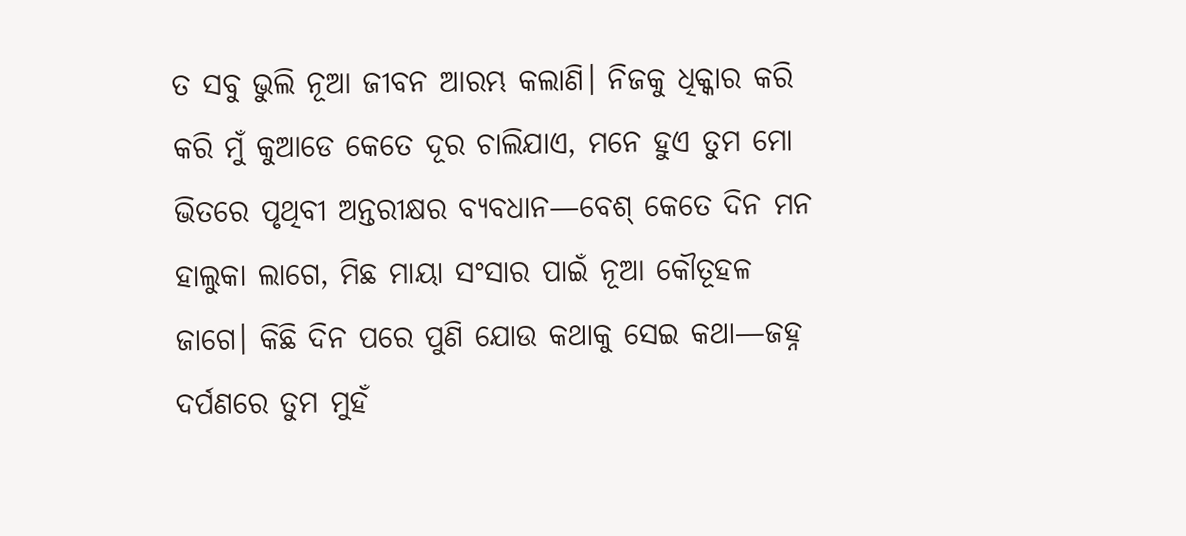ତ ସବୁ ଭୁଲି ନୂଆ ଜୀବନ ଆରମ୍ଭ କଲାଣି। ନିଜକୁ ଧିକ୍କାର କରି କରି ମୁଁ କୁଆଡେ କେତେ ଦୂର ଚାଲିଯାଏ, ମନେ ହୁଏ ତୁମ ମୋ ଭିତରେ ପୃଥିବୀ ଅନ୍ତରୀକ୍ଷର ବ୍ୟବଧାନ—ବେଶ୍ କେତେ ଦିନ ମନ ହାଲୁକା ଲାଗେ, ମିଛ ମାୟା ସଂସାର ପାଇଁ ନୂଆ କୌତୂହଳ ଜାଗେ। କିଛି ଦିନ ପରେ ପୁଣି ଯୋଉ କଥାକୁ ସେଇ କଥା—ଜହ୍ନ ଦର୍ପଣରେ ତୁମ ମୁହଁ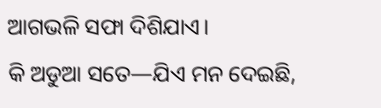ଆଗଭଳି ସଫା ଦିଶିଯାଏ।
କି ଅଡୁଆ ସତେ—ଯିଏ ମନ ଦେଇଛି,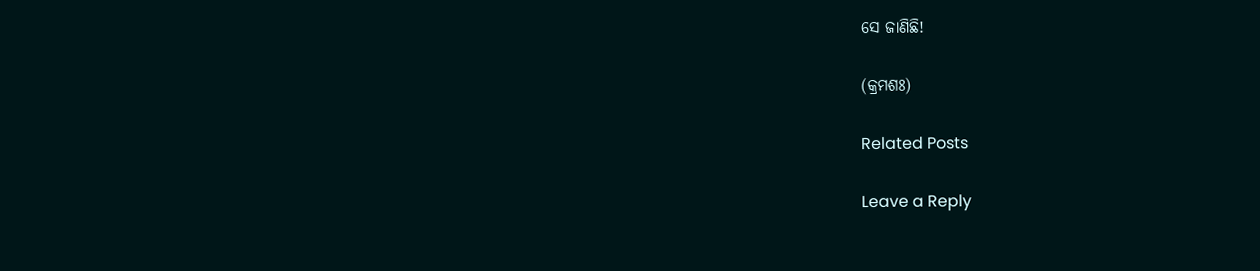ସେ ଜାଣିଛି!

(କ୍ରମଶଃ)

Related Posts

Leave a Reply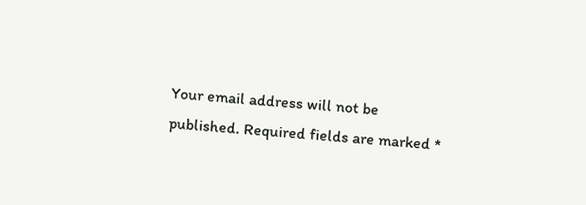Your email address will not be published. Required fields are marked *